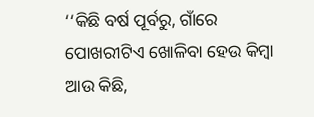‘‘କିଛି ବର୍ଷ ପୂର୍ବରୁ, ଗାଁରେ ପୋଖରୀଟିଏ ଖୋଳିବା ହେଉ କିମ୍ବା ଆଉ କିଛି,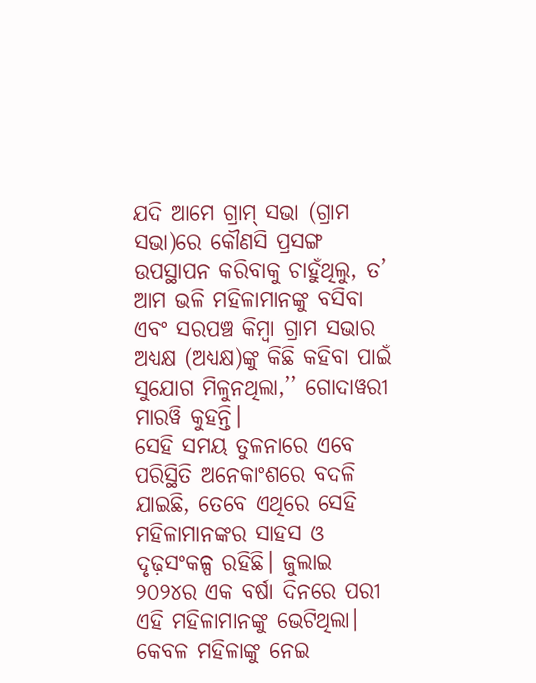ଯଦି ଆମେ ଗ୍ରାମ୍ ସଭା (ଗ୍ରାମ ସଭା)ରେ କୌଣସି ପ୍ରସଙ୍ଗ ଉପସ୍ଥାପନ କରିବାକୁ ଚାହୁଁଥିଲୁ, ତ’ ଆମ ଭଳି ମହିଳାମାନଙ୍କୁ ବସିବା ଏବଂ ସରପଞ୍ଚ କିମ୍ବା ଗ୍ରାମ ସଭାର ଅଧ୍ୟକ୍ଷ (ଅଧ୍ୟକ୍ଷ)ଙ୍କୁ କିଛି କହିବା ପାଇଁ ସୁଯୋଗ ମିଳୁନଥିଲା,’’ ଗୋଦାୱରୀ ମାରୱି କୁହନ୍ତି।
ସେହି ସମୟ ତୁଳନାରେ ଏବେ ପରିସ୍ଥିତି ଅନେକାଂଶରେ ବଦଳି ଯାଇଛି, ତେବେ ଏଥିରେ ସେହି ମହିଳାମାନଙ୍କର ସାହସ ଓ ଦୃଢ଼ସଂକଳ୍ପ ରହିଛି। ଜୁଲାଇ ୨୦୨୪ର ଏକ ବର୍ଷା ଦିନରେ ପରୀ ଏହି ମହିଳାମାନଙ୍କୁ ଭେଟିଥିଲା।
କେବଳ ମହିଳାଙ୍କୁ ନେଇ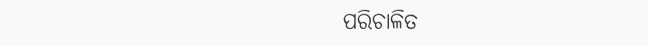ପରିଚାଳିତ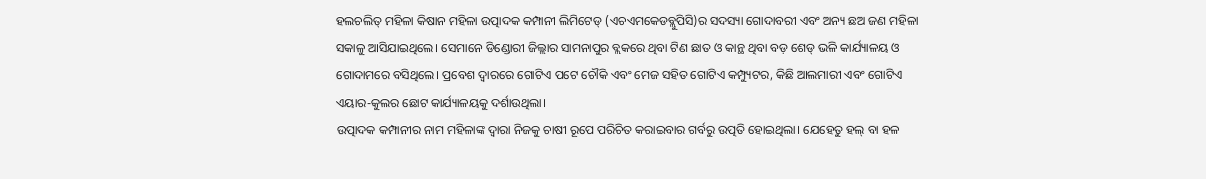ହଲଚଲିତ୍ ମହିଳା କିଷାନ ମହିଳା ଉତ୍ପାଦକ କମ୍ପାନୀ ଲିମିଟେଡ୍ (ଏଚଏମକେଡବ୍ଲୁପିସି)ର ସଦସ୍ୟା ଗୋଦାବରୀ ଏବଂ ଅନ୍ୟ ଛଅ ଜଣ ମହିଳା ସକାଳୁ ଆସିଯାଇଥିଲେ। ସେମାନେ ଡିଣ୍ଡୋରୀ ଜିଲ୍ଲାର ସାମନାପୁର ବ୍ଲକରେ ଥିବା ଟିଣ ଛାତ ଓ କାନ୍ଥ ଥିବା ବଡ଼ ଶେଡ୍ ଭଳି କାର୍ଯ୍ୟାଳୟ ଓ ଗୋଦାମରେ ବସିଥିଲେ। ପ୍ରବେଶ ଦ୍ୱାରରେ ଗୋଟିଏ ପଟେ ଚୌକି ଏବଂ ମେଜ ସହିତ ଗୋଟିଏ କମ୍ପ୍ୟୁଟର, କିଛି ଆଲମାରୀ ଏବଂ ଗୋଟିଏ ଏୟାର-କୁଲର ଛୋଟ କାର୍ଯ୍ୟାଳୟକୁ ଦର୍ଶାଉଥିଲା।
ଉତ୍ପାଦକ କମ୍ପାନୀର ନାମ ମହିଳାଙ୍କ ଦ୍ୱାରା ନିଜକୁ ଚାଷୀ ରୂପେ ପରିଚିତ କରାଇବାର ଗର୍ବରୁ ଉତ୍ପତି ହୋଇଥିଲା। ଯେହେତୁ ହଲ୍ ବା ହଳ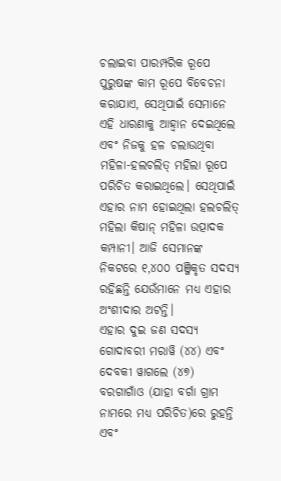ଚଲାଇବା ପାରମ୍ପରିକ ରୂପେ ପୁରୁଷଙ୍କ କାମ ରୂପେ ବିବେଚନା କରାଯାଏ, ସେଥିପାଇଁ ସେମାନେ ଏହି ଧାରଣାକୁ ଆହ୍ୱାନ ଦେଇଥିଲେ ଏବଂ ନିଜକୁ ହଳ ଚଲାଉଥିବା ମହିଳା-ହଲଚଲିତ୍ ମହିଲା ରୂପେ ପରିଚିତ କରାଇଥିଲେ। ସେଥିପାଇଁ ଏହାର ନାମ ହୋଇଥିଲା ହଲଚଲିତ୍ ମହିଲା କିଷାନ୍ ମହିଳା ଉତ୍ପାଦକ କମ୍ପାନୀ। ଆଜି ସେମାନଙ୍କ ନିକଟରେ ୧,୪୦୦ ପଞ୍ଜିକୃତ ସଦସ୍ୟ ରହିଛନ୍ତି ଯେଉଁମାନେ ମଧ୍ୟ ଏହାର ଅଂଶୀଦାର ଅଟନ୍ତି।
ଏହାର ଦୁଇ ଜଣ ସଦସ୍ୟ ଗୋଦାବରୀ ମରାୱି (୪୪) ଏବଂ ଦେବକୀ ୱାଗଲେ (୪୭) ବରଗାଗାଁଓ (ଯାହା ବର୍ଗା ଗ୍ରାମ ନାମରେ ମଧ୍ୟ ପରିଚିତ)ରେ ରୁହନ୍ତି ଏବଂ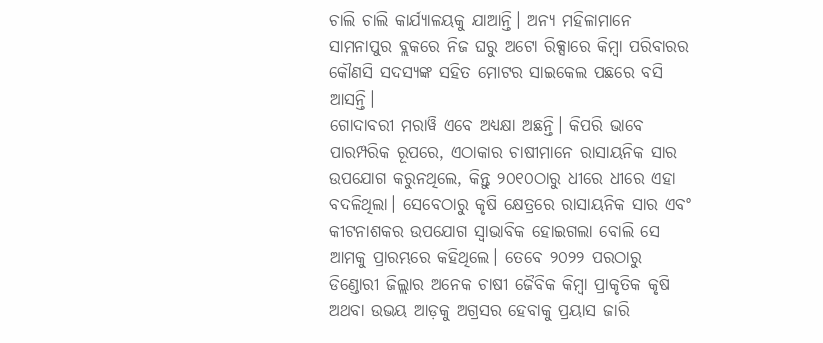ଚାଲି ଚାଲି କାର୍ଯ୍ୟାଳୟକୁ ଯାଆନ୍ତି। ଅନ୍ୟ ମହିଳାମାନେ ସାମନାପୁର ବ୍ଲକରେ ନିଜ ଘରୁ ଅଟୋ ରିକ୍ସାରେ କିମ୍ବା ପରିବାରର କୌଣସି ସଦସ୍ୟଙ୍କ ସହିତ ମୋଟର ସାଇକେଲ ପଛରେ ବସି ଆସନ୍ତି।
ଗୋଦାବରୀ ମରାୱି ଏବେ ଅଧ୍ୟକ୍ଷା ଅଛନ୍ତି। କିପରି ଭାବେ ପାରମ୍ପରିକ ରୂପରେ, ଏଠାକାର ଚାଷୀମାନେ ରାସାୟନିକ ସାର ଉପଯୋଗ କରୁନଥିଲେ, କିନ୍ତୁ ୨୦୧୦ଠାରୁ ଧୀରେ ଧୀରେ ଏହା ବଦଳିଥିଲା। ସେବେଠାରୁ କୃଷି କ୍ଷେତ୍ରରେ ରାସାୟନିକ ସାର ଏବଂ କୀଟନାଶକର ଉପଯୋଗ ସ୍ୱାଭାବିକ ହୋଇଗଲା ବୋଲି ସେ ଆମକୁ ପ୍ରାରମ୍ଭରେ କହିଥିଲେ। ତେବେ ୨୦୨୨ ପରଠାରୁ ଡିଣ୍ଡୋରୀ ଜିଲ୍ଲାର ଅନେକ ଚାଷୀ ଜୈବିକ କିମ୍ବା ପ୍ରାକୃତିକ କୃଷି ଅଥବା ଉଭୟ ଆଡ଼କୁ ଅଗ୍ରସର ହେବାକୁ ପ୍ରୟାସ ଜାରି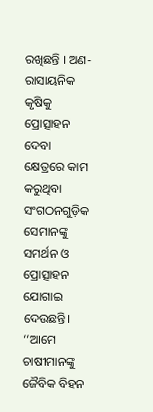ରଖିଛନ୍ତି । ଅଣ-ରାସାୟନିକ କୃଷିକୁ ପ୍ରୋତ୍ସାହନ ଦେବା କ୍ଷେତ୍ରରେ କାମ କରୁଥିବା ସଂଗଠନଗୁଡ଼ିକ ସେମାନଙ୍କୁ ସମର୍ଥନ ଓ ପ୍ରୋତ୍ସାହନ ଯୋଗାଇ ଦେଉଛନ୍ତି।
‘‘ଆମେ ଚାଷୀମାନଙ୍କୁ ଜୈବିକ ବିହନ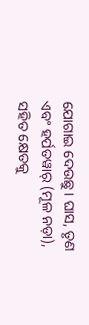ଯୋଗାଇ ଦେଉଛୁ। ଘାସ, ତୃଣ ଏବଂ ହର୍ପତୱାର୍ (ମୂଳ ନଡ଼ା), ସହିତ କ୍ଷେତକୁ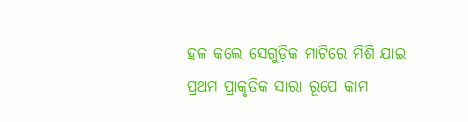ହଳ କଲେ ସେଗୁଡ଼ିକ ମାଟିରେ ମିଶି ଯାଇ ପ୍ରଥମ ପ୍ରାକୃତିକ ସାରା ରୂପେ କାମ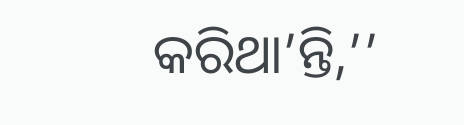କରିଥା’ନ୍ତି,’’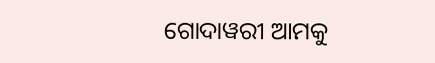ଗୋଦାୱରୀ ଆମକୁ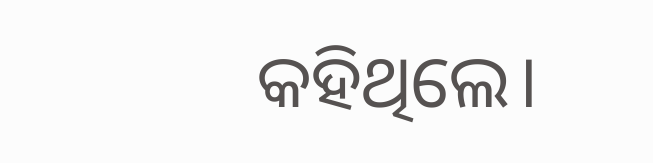କହିଥିଲେ।